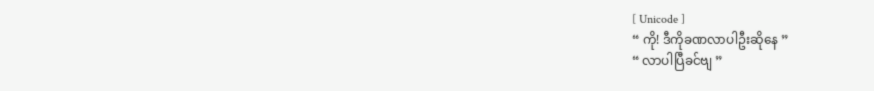[ Unicode ]
“ ကို! ဒီကိုခဏလာပါဦးဆိုနေ ”
“ လာပါပြီခင်ဗျ ”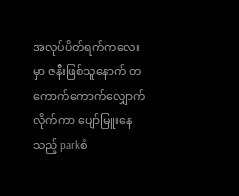အလုပ်ပိတ်ရက်ကလေးမှာ ဇနီးဖြစ်သူနောက် တကောက်ကောက်လျှောက်လိုက်ကာ ပျော်မြူးနေသည့် parkစံ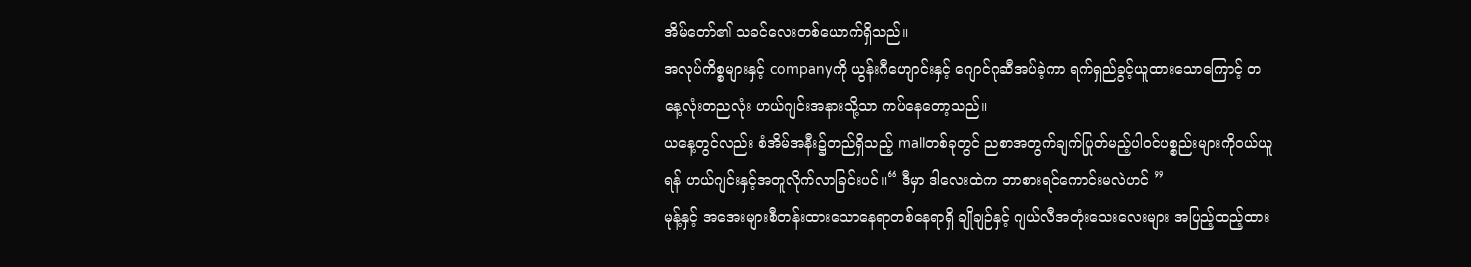အိမ်တော်၏ သခင်လေးတစ်ယောက်ရှိသည်။
အလုပ်ကိစ္စများနှင့် companyကို ယွန်းဂီဟျောင်းနှင့် ဂျောင်ဂုဆီအပ်ခဲ့ကာ ရက်ရှည်ခွင့်ယူထားသောကြောင့် တနေ့လုံးတညလုံး ဟယ်ဂျင်းအနားသို့သာ ကပ်နေတော့သည်။
ယနေ့တွင်လည်း စံအိမ်အနီး၌တည်ရှိသည့် mallတစ်ခုတွင် ညစာအတွက်ချက်ပြုတ်မည့်ပါဝင်ပစ္စည်းများကိုဝယ်ယူရန် ဟယ်ဂျင်းနှင့်အတူလိုက်လာခြင်းပင်။“ ဒီမှာ ဒါလေးထဲက ဘာစားရင်ကောင်းမလဲဟင် ”
မုန့်နှင့် အအေးများစီတန်းထားသောနေရာတစ်နေရာရှိ ချိုချဉ်နှင့် ဂျယ်လီအတုံးသေးလေးများ အပြည့်ထည့်ထား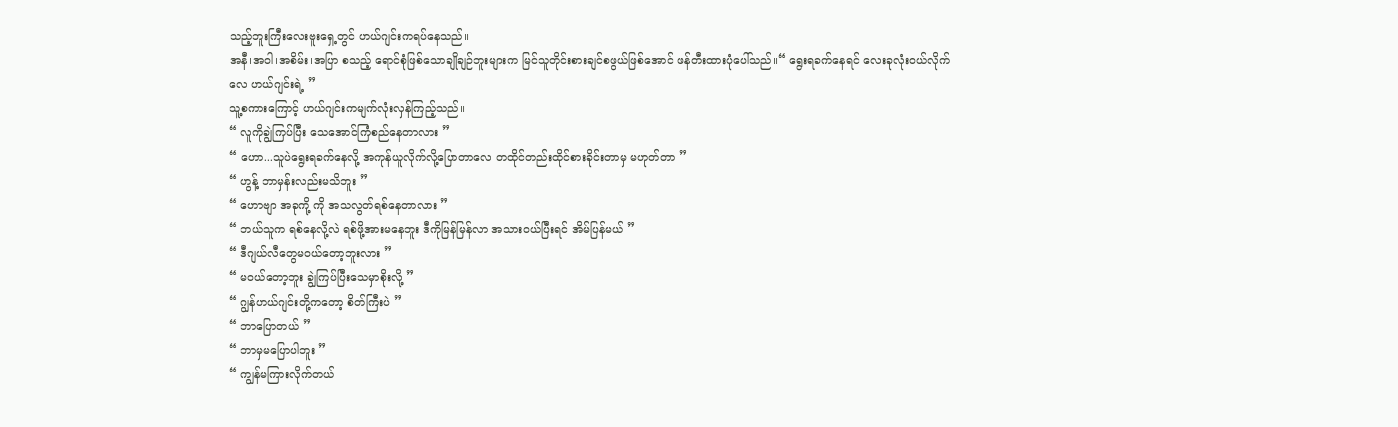သည့်ဘူးကြီးလေးဗူးရှေ့တွင် ဟယ်ဂျင်းကရပ်နေသည်။
အနီ၊အဝါ၊အစိမ်း၊အပြာ စသည့် ရောင်စုံဖြစ်သောချိုချဉ်ဘူးများက မြင်သူတိုင်းစားချင်စဖွယ်ဖြစ်အောင် ဖန်တီးထားပုံပေါ်သည်။“ ရွေးရခက်နေရင် လေးခုလုံးဝယ်လိုက်လေ ဟယ်ဂျင်းရဲ့ ”
သူ့စကားကြောင့် ဟယ်ဂျင်းကမျက်လုံးလှန်ကြည့်သည်။
“ လူကိုချွဲကြပ်ပြီး သေအောင်ကြံစည်နေတာလား ”
“ ဟော...သူပဲရွေးရခက်နေလို့ အကုန်ယူလိုက်လို့ပြောတာလေ တထိုင်တည်းထိုင်စားခိုင်းတာမှ မဟုတ်တာ ”
“ ဟွန့် ဘာမှန်းလည်းမသိဘူး ”
“ ဟောဗျာ အခုကို့ ကို အသလွတ်ရစ်နေတာလား ”
“ ဘယ်သူက ရစ်နေလို့လဲ ရစ်ဖို့အားမနေဘူး ဒီကိုမြန်မြန်လာ အသားဝယ်ပြီးရင် အိမ်ပြန်မယ် ”
“ ဒီဂျယ်လီတွေမဝယ်တော့ဘူးလား ”
“ မဝယ်တော့ဘူး ချွဲကြပ်ပြီးသေမှာစိုးလို့ ”
“ ဂျွန်ဟယ်ဂျင်းတို့ကတော့ စိတ်ကြီးပဲ ”
“ ဘာပြောတယ် ”
“ ဘာမှမပြောပါဘူး ”
“ ကျွန်မကြားလိုက်တယ်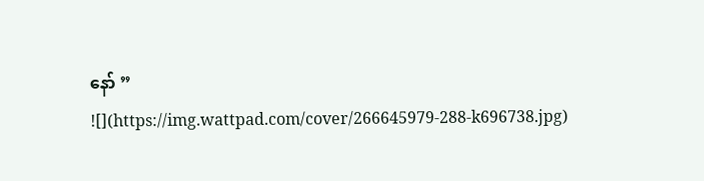နော် ”
![](https://img.wattpad.com/cover/266645979-288-k696738.jpg)